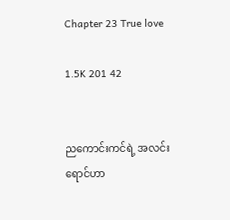Chapter 23 True love

1.5K 201 42


ညကောင်းကင်ရဲ့ အလင်းရောင်ဟာ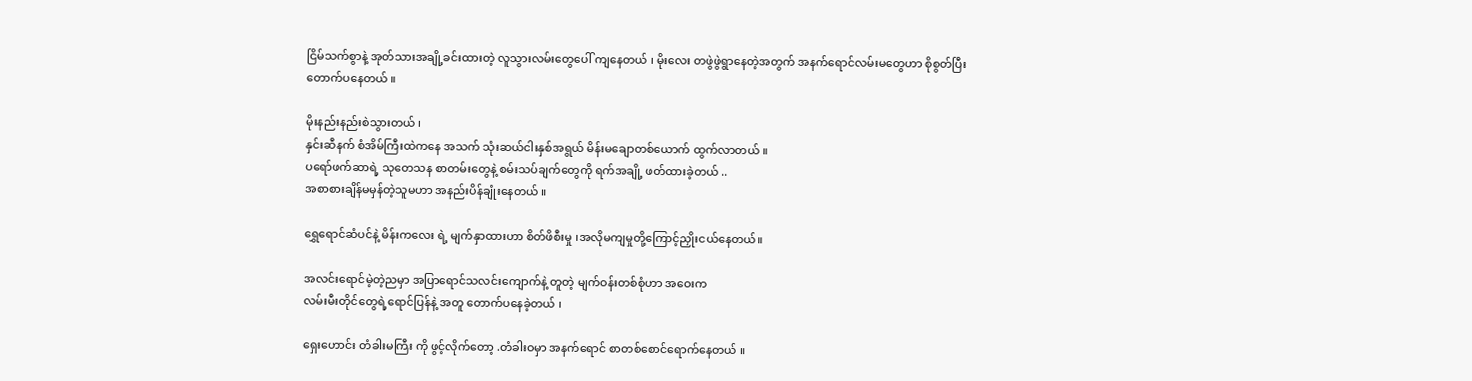ငြိမ်သက်စွာနဲ့ အုတ်သားအချို့ခင်းထားတဲ့ လူသွားလမ်းတွေပေါ် ကျနေတယ် ၊ မိုးလေး တဖွဲဖွဲရွာနေတဲ့အတွက် အနက်ရောင်လမ်းမတွေဟာ စိုစွတ်ပြီး တောက်ပနေတယ် ။

မိုးနည်းနည်းစဲသွားတယ် ၊
နှင်းဆီနက် စံအိမ်ကြီးထဲကနေ အသက် သုံးဆယ်ငါးနှစ်အရွယ် မိန်းမချောတစ်ယောက် ထွက်လာတယ် ။
ပရော်ဖက်ဆာရဲ့ သုတေသန စာတမ်းတွေနဲ့ စမ်းသပ်ချက်တွေကို ရက်အချို့ ဖတ်ထားခဲ့တယ် ..
အစာစားချိန်မမှန်တဲ့သူမဟာ အနည်းပိန်ချုံးနေတယ် ။

ရွှေရောင်ဆံပင်နဲ့ မိန်းကလေး ရဲ့ မျက်နှာထားဟာ စိတ်ဖိစီးမှု ၊အလိုမကျမှုတို့ကြောင့်ညှိုးငယ်နေတယ်။

အလင်းရောင်မဲ့တဲ့ညမှာ အပြာရောင်သလင်းကျောက်နဲ့ တူတဲ့ မျက်ဝန်းတစ်စုံဟာ အဝေးက
လမ်းမီးတိုင်တွေရဲ့ရောင်ပြန်နဲ့ အတူ တောက်ပနေခဲ့တယ် ၊

ရှေးဟောင်း တံခါးမကြီး ကို ဖွင့်လိုက်တော့ .တံခါးဝမှာ အနက်ရောင် စာတစ်စောင်ရောက်နေတယ် ။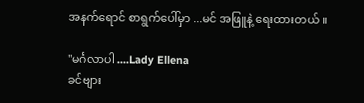အနက်ရောင် စာရွက်ပေါ်မှာ ...မင် အဖြူနဲ့ ရေးထားတယ် ။

"မင်္ဂလာပါ ....Lady Ellena
ခင်ဗျား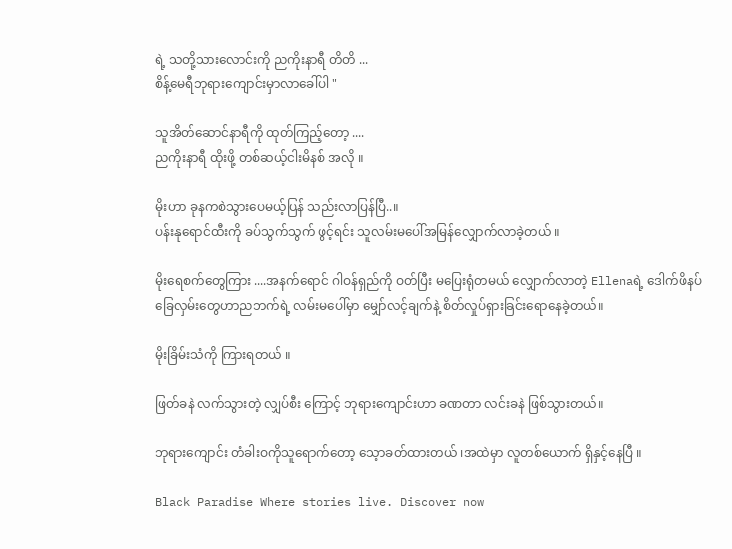ရဲ့ သတို့သားလောင်းကို ညကိုးနာရီ တိတိ ...
စိန့်မေရီဘုရားကျောင်းမှာလာခေါ်ပါ "

သူအိတ်ဆောင်နာရီကို ထုတ်ကြည့်တော့ ....
ညကိုးနာရီ ထိုးဖို့ တစ်ဆယ့်ငါးမိနစ် အလို ။

မိုးဟာ ခုနကစဲသွားပေမယ့်ပြန် သည်းလာပြန်ပြီ..။
ပန်းနုရောင်ထီးကို ခပ်သွက်သွက် ဖွင့်ရင်း သူလမ်းမပေါ်အမြန်လျှောက်လာခဲ့တယ် ။

မိုးရေစက်တွေကြား ....အနက်ရောင် ဂါဝန်ရှည်ကို ဝတ်ပြီး မပြေးရုံတမယ် လျှောက်လာတဲ့ Ellenaရဲ့ ဒေါက်ဖိနပ် ခြေလှမ်းတွေဟာညဘက်ရဲ့ လမ်းမပေါ်မှာ မျှော်လင့်ချက်နဲ့ စိတ်လှုပ်ရှားခြင်းရောနေခဲ့တယ်။

မိုးခြိမ်းသံကို ကြားရတယ် ။

ဖြတ်ခနဲ လက်သွားတဲ့ လျှပ်စီး ကြောင့် ဘုရားကျောင်းဟာ ခဏတာ လင်းခနဲ ဖြစ်သွားတယ်။

ဘုရားကျောင်း တံခါးဝကိုသူရောက်တော့ သေ့ာခတ်ထားတယ် ၊အထဲမှာ လူတစ်ယောက် ရှိနှင့်နေပြီ ။

Black Paradise Where stories live. Discover now